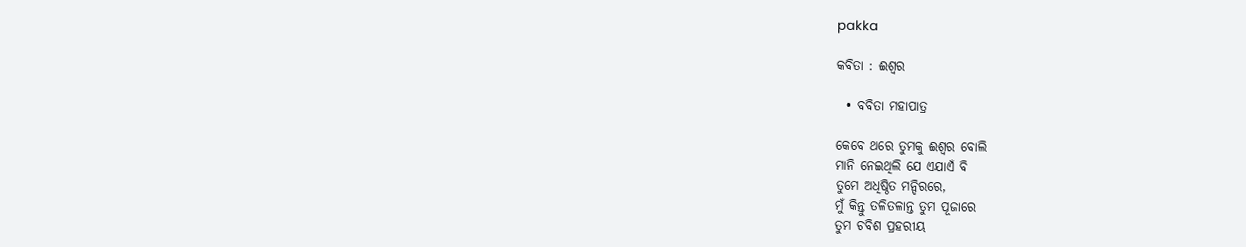pakka

କବିତା : ଈଶ୍ୱର

  • ବବିତା ମହାପାତ୍ର

କେବେ ଥରେ ତୁମକୁ ଈଶ୍ୱର ବୋଲି
ମାନି ନେଇଥିଲି ଯେ ଏଯାଏଁ ବି
ତୁମେ ଅଧିଷ୍ଠିତ ମନ୍ଦିରରେ,
ମୁଁ କିନ୍ତୁ ତଳିତଳାନ୍ତ ତୁମ ପୂଜାରେ
ତୁମ ଚବିଶ ପ୍ରହରୀୟ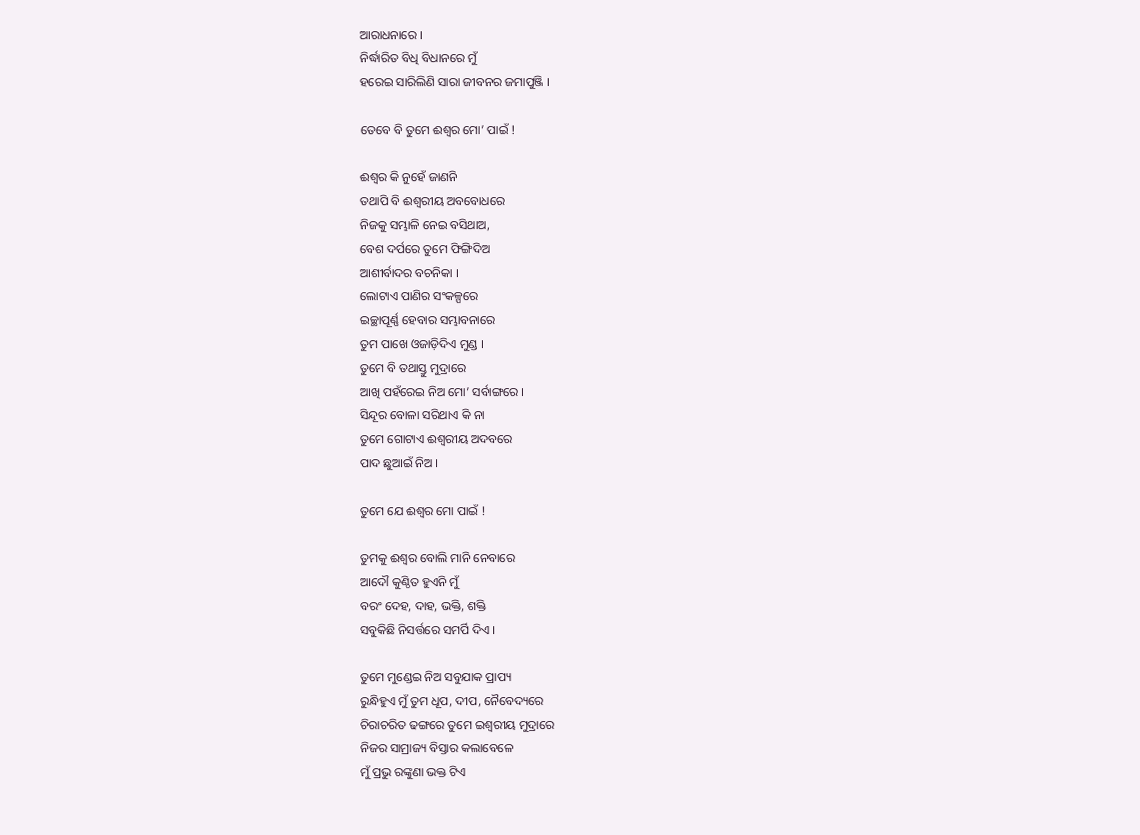ଆରାଧନାରେ ।
ନିର୍ଦ୍ଧାରିତ ବିଧି ବିଧାନରେ ମୁଁ
ହରେଇ ସାରିଲିଣି ସାରା ଜୀବନର ଜମାପୁଞ୍ଜି ।

ତେବେ ବି ତୁମେ ଈଶ୍ୱର ମୋ’ ପାଇଁ !

ଈଶ୍ୱର କି ନୁହେଁ ଜାଣନି
ତଥାପି ବି ଈଶ୍ୱରୀୟ ଅବବୋଧରେ
ନିଜକୁ ସମ୍ଭାଳି ନେଇ ବସିଥାଅ,
ବେଶ ଦର୍ପରେ ତୁମେ ଫିଙ୍ଗିଦିଅ
ଆଶୀର୍ବାଦର ବଚନିକା ।
ଲୋଟାଏ ପାଣିର ସଂକଳ୍ପରେ
ଇଚ୍ଛାପୂର୍ଣ୍ଣ ହେବାର ସମ୍ଭାବନାରେ
ତୁମ ପାଖେ ଓଜାଡ଼ିଦିଏ ମୁଣ୍ଡ ।
ତୁମେ ବି ତଥାସ୍ତୁ ମୁଦ୍ରାରେ
ଆଖି ପହଁରେଇ ନିଅ ମୋ’ ସର୍ବାଙ୍ଗରେ ।
ସିନ୍ଦୂର ବୋଳା ସରିଥାଏ କି ନା
ତୁମେ ଗୋଟାଏ ଈଶ୍ୱରୀୟ ଅଦବରେ
ପାଦ ଛୁଆଇଁ ନିଅ ।

ତୁମେ ଯେ ଈଶ୍ୱର ମୋ ପାଇଁ !

ତୁମକୁ ଈଶ୍ୱର ବୋଲି ମାନି ନେବାରେ
ଆଦୌ କୁଣ୍ଠିତ ହୁଏନି ମୁଁ
ବରଂ ଦେହ, ଦାହ, ଭକ୍ତି, ଶକ୍ତି
ସବୁକିଛି ନିସର୍ତ୍ତରେ ସମର୍ପି ଦିଏ ।

ତୁମେ ମୁଣ୍ଡେଇ ନିଅ ସବୁଯାକ ପ୍ରାପ୍ୟ
ରୁନ୍ଧିହୁଏ ମୁଁ ତୁମ ଧୂପ, ଦୀପ, ନୈବେଦ୍ୟରେ
ଚିରାଚରିତ ଢଙ୍ଗରେ ତୁମେ ଇଶ୍ୱରୀୟ ମୁଦ୍ରାରେ
ନିଜର ସାମ୍ରାଜ୍ୟ ବିସ୍ତାର କଲାବେଳେ
ମୁଁ ପ୍ରଭୁ ରଙ୍କୁଣା ଭକ୍ତ ଟିଏ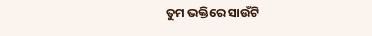ତୁମ ଭକ୍ତିରେ ସାଉଁଟି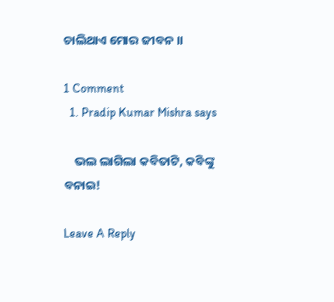ଚାଲିଥାଏ ମୋର ଜୀବନ ।।

1 Comment
  1. Pradip Kumar Mishra says

    ଭଲ ଲାଗିଲା କବିତାଟି, କବିଙ୍କୁ ବନାଇ!

Leave A Reply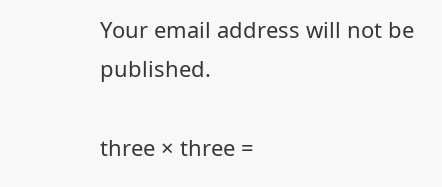Your email address will not be published.

three × three =